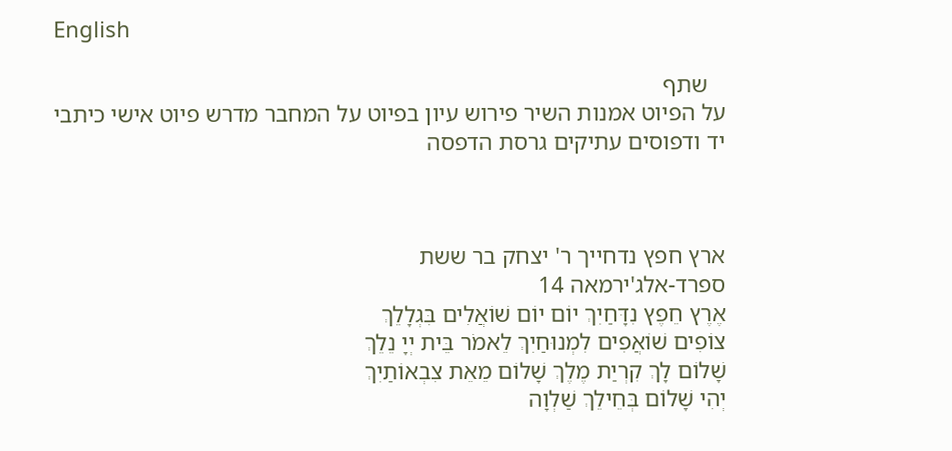English

   שתף
על הפיוט אמנות השיר פירוש עיון בפיוט על המחבר מדרש פיוט אישי כיתבי יד ודפוסים עתיקים גרסת הדפסה



ארץ חפץ נדחייך ר' יצחק בר ששת
ספרד-אלג'ירמאה 14
אֶרֶץ חֵפֶץ נִדָּחַיִךְ יוֹם יוֹם שׁוֹאֲלִים בִּגְלָלֵךְ
צוֹפִים שׁוֹאֲפִים לִמְנוּחַיִךְ לֵאמֹר בֵּית יְיָ נֵלֵךְ
שָׁלוֹם לָךְ קִרְיַת מֶלֶךְ שָׁלוֹם מֵאֵת צִבְאוֹתַיִךְ
יְהִי שָׁלוֹם בְּחֵילֵךְ שַׁלְוָה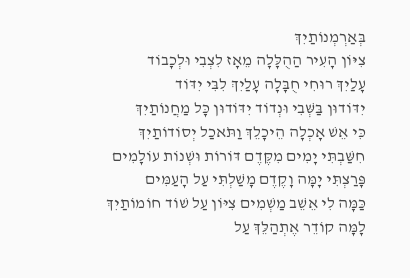בְּאַרְמְנוֹתַיִךְ
צִיּוֹן הָעִיר הַהֻלָּלָה מֵאָז לִצְבִי וּלְכָבוֹד
עָלַיִךְ רוּחִי חֻבָּלָה עָלַיִךְ לִבִּי יִדּוֹד
יִדּוֹדוּן בַּשְּׁבִי וּנְדוֹד יִדּוֹדוּן כָּל מַחֲנוֹתַיִךְ
כִּי אֵשׁ אָכְלָה הֵיכָלֵךְ וַתֹּאכַל יְסוֹדוֹתַיִךְ
חִשַּׁבְתִּי יָמִים מִקֶּדֶם דּוֹרוֹת וּשְׁנוֹת עוֹלָמִים
פָּרַצְתִּי יָמָּה וָקֶדֶם מָשַׁלְתִּי עַל הָעַמִּים
כַּמָּה לִי אֵשֵׁב מַשְׁמִים צִיּוֹן עַל שׁוֹד חוֹמוֹתַיִךְ
לָמָּה קוֹדֵר אֶתְהַלֵּךְ עַל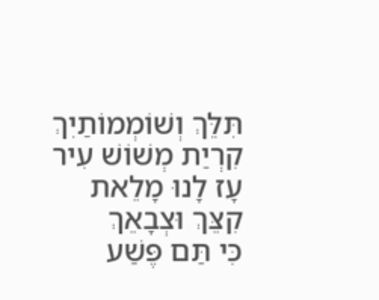תִּלֵּךְ וְשׁוֹמְמוֹתַיִךְ
קִרְיַת מְשׁוֹשׁ עִיר עָז לָנוּ מָלֵאת קִצֵּךְ וּצְבָאֵךְ
כִּי תַּם פֶּשַׁע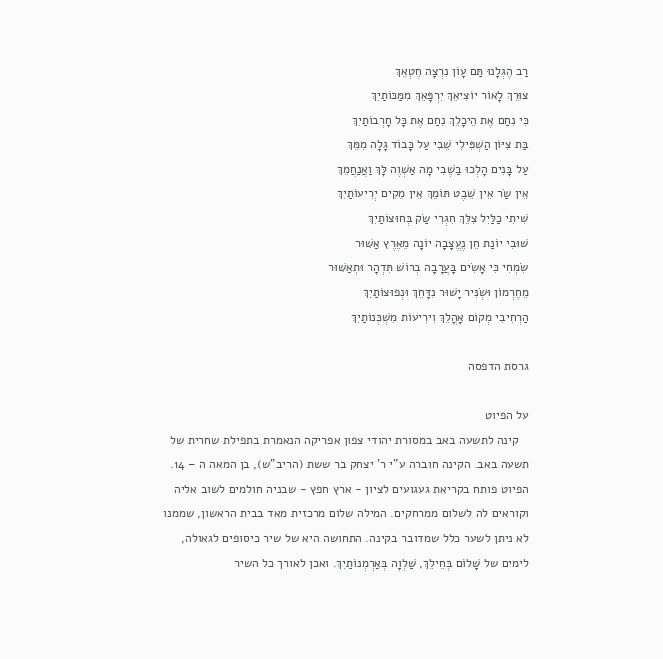רַב הֶגְלָנוּ תַּם עָוֹן נִרְצָה חֶטְאֵךְ
צוּרֵךְ לָאוֹר יוֹצִיאֵךְ יִרְפָּאֵךְ מִמַּכּוֹתַיִךְ
כִּי נִחַם אֶת הֵיכָלֵךְ נִחַם אֶת כָּל חָרְבוֹתַיִךְ
בַּת צִיּוֹן הַשְׁפִּילִי שֵׁבִי עַל כָּבוֹד גָלָה מִמֵּךְ
עַל בָּנִים הָלְכוּ בַשֶׁבִי מָה אַשְׁוֶה לָּךְ וַאֲנַחֲמֵךְ
אֵין שַׂר אֵין שֵׁבֶט תּוֹמֵךְ אֵין מֵקִים יְרִיעוֹתַיִךְ
שִׁיתִי כַלַּיִל צִלֵּךְ חִגְרִי שַׂק בְּחוּצוֹתַיִךְ
שׁוּבִי יוֹנַת חֵן נֶעֱצָבָה יוֹנָה מֵאֶרֶץ אַשּׁוּר
שִׂמְחִי כִּי אָשִׂים בָּעֲרָבָה בְרוֹשׁ תִּדְהָר וּתְאַשּׁוּר
מֵחֶרְמוֹן וּשְׂנִּיר יָשׁוּר נִדָּחֵךְ וּנְפוּצוֹתַיִךְ
הַרְחִיבִי מְקוֹם אָהֳלֵךְ וִירִיעוֹת מִשְׁכְּנוֹתַיִךְ

גרסת הדפסה

על הפיוט
   קינה לתשעה באב במסורת יהודי צפון אפריקה הנאמרת בתפילת שחרית של תשעה באב. הקינה חוברה ע"י ר' יצחק בר ששת (הריב"ש), בן המאה ה – 14.
הפיוט פותח בקריאת געגועים לציון - ארץ חפץ - שבניה חולמים לשוב אליה וקוראים לה לשלום ממרחקים. המילה שלום מרכזית מאד בבית הראשון, שממנו לא ניתן לשער כלל שמדובר בקינה. התחושה היא של שיר כיסופים לגאולה, לימים של שָׁלוֹם בְּחֵילֵךְ, שַׁלְוָה בְּאַרְמְנוֹתַיִךְ. ואכן לאורך כל השיר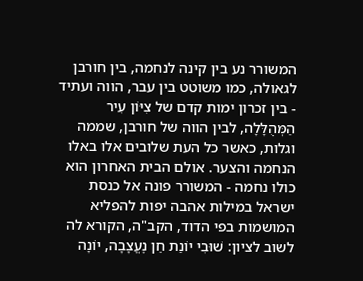המשורר נע בין קינה לנחמה, בין חורבן לגאולה, כמו משוטט בין עבר, הווה ועתיד - בין זכרון ימות קדם של צִיּוֹן עִיר הַמְּהֻלָּלָה, לבין הווה של חורבן, שממה וגלות, כאשר כל העת שלובים אלו באלו הנחמה והצער. אולם הבית האחרון הוא כולו נחמה - המשורר פונה אל כנסת ישראל במילות אהבה יפות להפליא המושמות בפי הדוד, הקב"ה, הקורא לה לשוב לציון: שׁוּבִי יוֹנַת חֵן נֶעֱצָבָה, יוֹנָה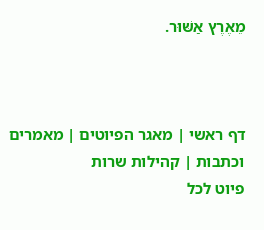מֵאֶרֶץ אַשּׁוּר.



דף ראשי | מאגר הפיוטים | מאמרים וכתבות | קהילות שרות
פיוט לכל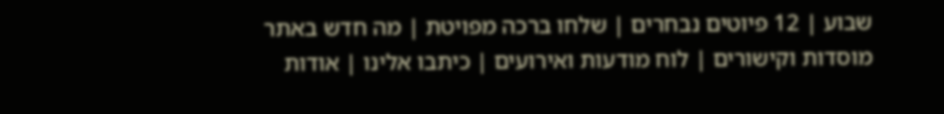שבוע | 12 פיוטים נבחרים | שלחו ברכה מפויטת | מה חדש באתר
מוסדות וקישורים | לוח מודעות ואירועים | כיתבו אלינו | אודות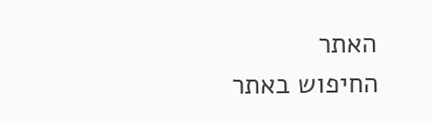האתר
החיפוש באתר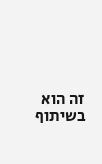זה הוא בשיתוף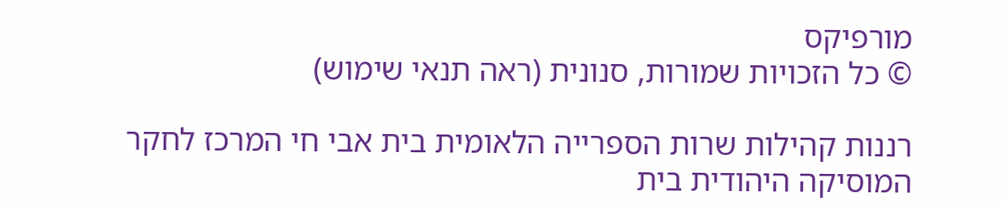מורפיקס
© כל הזכויות שמורות, סנונית (ראה תנאי שימוש)

רננות קהילות שרות הספרייה הלאומית בית אבי חי המרכז לחקר המוסיקה היהודית בית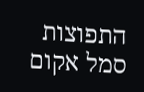התפוצות
סמל אקום